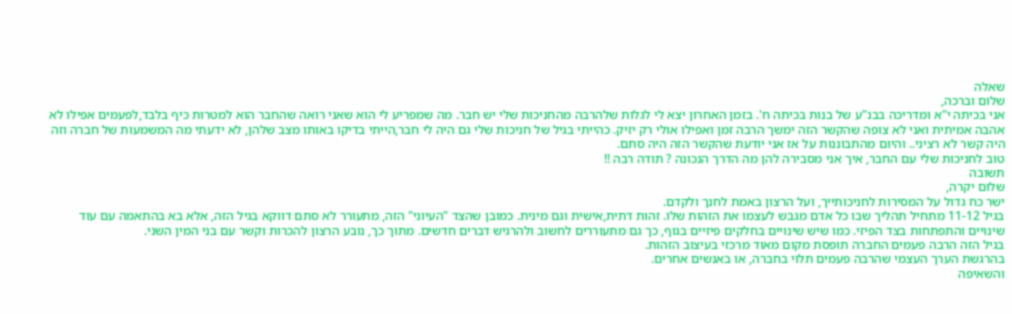שאלה
שלום וברכה,
אני בכיתה י"א ומדריכה בבנ"ע של בנות בכיתה ח'. בזמן האחרון יצא לי לגלות שלהרבה מהחניכות שלי יש חבר. מה שמפריע לי הוא שאני רואה שהחבר הוא למטרות כיף בלבד,לפעמים אפילו לא אהבה אמיתית ואני לא צופה שהקשר הזה ימשך הרבה זמן ואפילו אולי רק יזיק. כהייתי בגיל של חניכות שלי גם היה לי חבר,הייתי בדיקו באותו מצב שלהן, לא ידעתי מה המשמעות של חברה וזה היה קשר לא רציני.. והיום מהתבוננות על אז אני יודעת שהקשר הזה היה סתם.
טוב לחניכות שלי עם החבר, איך אני מסבירה להן מה הדרך הנכונה ? תודה רבה !!
תשובה
שלום יקרה,
ישר כח גדול על המסירות לחניכותייך, ועל הרצון באמת לחנך ולקדם.
בגיל 11-12 מתחיל תהליך שבו כל אדם מגבש לעצמו את הזהות שלו. זהות דתית,אישית וגם מינית. כמובן שהצד "העיוני" הזה, מתעורר לא סתם דווקא בגיל הזה, אלא בא בהתאמה עם עוד שינויים והתפתחות בצד הפיזי. כמו שיש שינויים בחלקים פיזיים בגוף, כך גם מתעוררים לחשוב ולהרגיש דברים חדשים. מתוך כך, נובע הרצון להכרות וקשר עם בני המין השני.
בגיל הזה הרבה פעמים החברה תופסת מקום מאוד מרכזי בעיצוב הזהות.
בהרגשת הערך העצמי שהרבה פעמים תלוי בחברה, או באנשים אחרים.
והשאיפה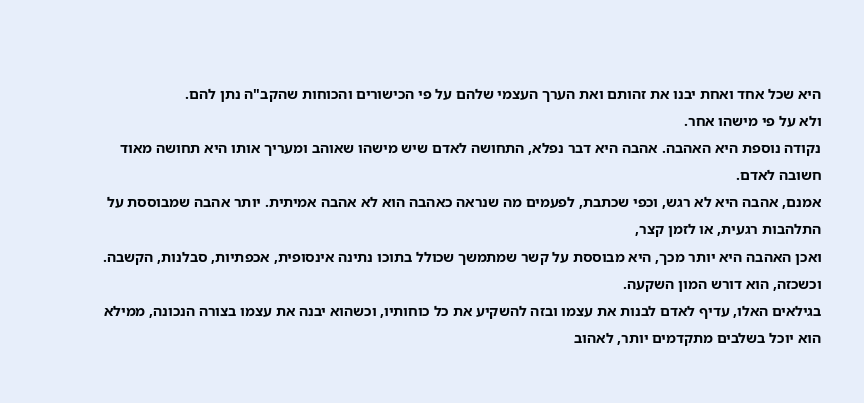היא שכל אחד ואחת יבנו את זהותם ואת הערך העצמי שלהם על פי הכישורים והכוחות שהקב"ה נתן להם.
ולא על פי מישהו אחר.
נקודה נוספת היא האהבה. אהבה היא דבר נפלא, התחושה לאדם שיש מישהו שאוהב ומעריך אותו היא תחושה מאוד חשובה לאדם.
אמנם, אהבה היא לא רגש, וכפי שכתבת, לפעמים מה שנראה כאהבה הוא לא אהבה אמיתית. יותר אהבה שמבוססת על התלהבות רגעית, או לזמן קצר,
ואכן האהבה היא יותר מכך, היא מבוססת על קשר שמתמשך שכולל בתוכו נתינה אינסופית, אכפתיות, סבלנות, הקשבה.
וכשכזה, הוא דורש המון השקעה.
בגילאים האלו, עדיף לאדם לבנות את עצמו ובזה להשקיע את כל כוחותיו, וכשהוא יבנה את עצמו בצורה הנכונה, ממילא הוא יוכל בשלבים מתקדמים יותר, לאהוב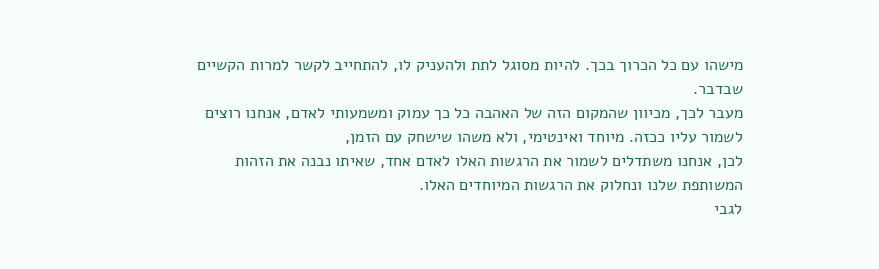מישהו עם כל הכרוך בכך. להיות מסוגל לתת ולהעניק לו, להתחייב לקשר למרות הקשיים שבדבר.
מעבר לכך, מכיוון שהמקום הזה של האהבה כל כך עמוק ומשמעותי לאדם, אנחנו רוצים לשמור עליו ככזה. מיוחד ואינטימי, ולא משהו שישחק עם הזמן,
לכן, אנחנו משתדלים לשמור את הרגשות האלו לאדם אחד, שאיתו נבנה את הזהות המשותפת שלנו ונחלוק את הרגשות המיוחדים האלו.
לגבי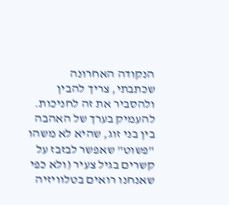הנקודה האחרונה שכתבתי, צריך להבין ולהסביר את זה לחניכות. להעמיק בערך של האהבה בין בני זוג, שהיא לא משהו "פשוט" שאפשר לבזבז על קשרים בגיל צעיר (ולא כפי שאנחנו רואים בטלוויזיה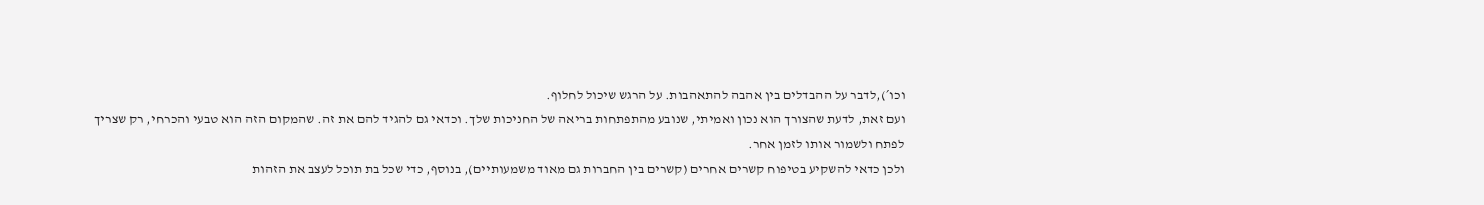וכו´),לדבר על ההבדלים בין אהבה להתאהבות. על הרגש שיכול לחלוף.
ועם זאת, לדעת שהצורך הוא נכון ואמיתי, שנובע מהתפתחות בריאה של החניכות שלך. וכדאי גם להגיד להם את זה. שהמקום הזה הוא טבעי והכרחי, רק שצריך לפתח ולשמור אותו לזמן אחר.
ולכן כדאי להשקיע בטיפוח קשרים אחרים (קשרים בין החברות גם מאוד משמעותיים), בנוסף, כדי שכל בת תוכל לעצב את הזהות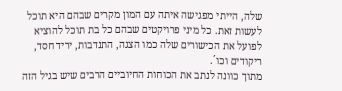שלה, הייתי מפגישה איתה עם המון מקרים שבהם היא תוכל לעשות זאת. כל מיני פרויקטים שבהם כל בת תוכל להוציא לפועל את הכישורים שלה כמו הצגה, התנדבות, יריד חסד, ריקודים וכו´.
מתוך כוונה לנתב את הכוחות החיוביים הרבים שיש בגיל הזה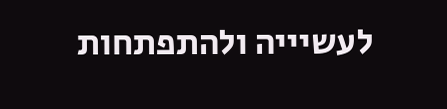לעשיייה ולהתפתחות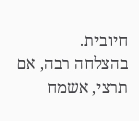חיובית.
בהצלחה רבה, אם תרצי, אשמח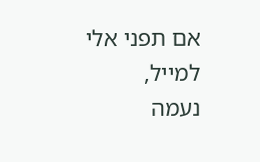אם תפני אלי למייל,
נעמה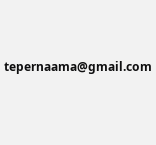tepernaama@gmail.com